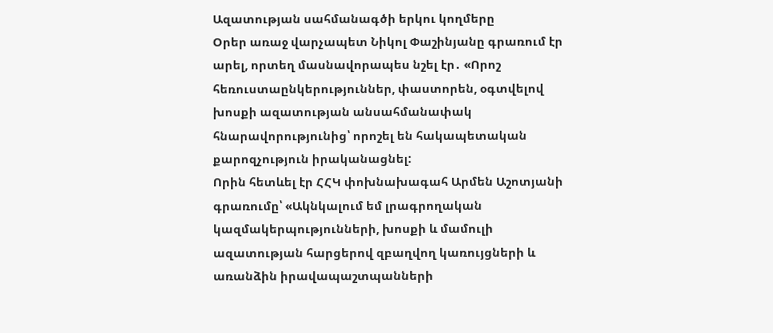Ազատության սահմանագծի երկու կողմերը
Օրեր առաջ վարչապետ Նիկոլ Փաշինյանը գրառում էր արել, որտեղ մասնավորապես նշել էր․ «Որոշ հեռուստաընկերություններ, փաստորեն, օգտվելով խոսքի ազատության անսահմանափակ հնարավորությունից՝ որոշել են հակապետական քարոզչություն իրականացնել:
Որին հետևել էր ՀՀԿ փոխնախագահ Արմեն Աշոտյանի գրառումը՝ «Ակնկալում եմ լրագրողական կազմակերպությունների, խոսքի և մամուլի ազատության հարցերով զբաղվող կառույցների և առանձին իրավապաշտպանների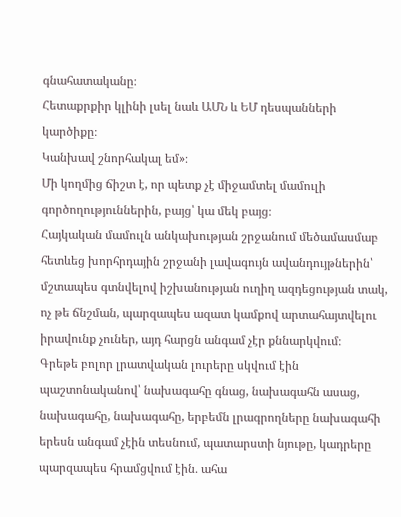գնահատականը։
Հետաքրքիր կլինի լսել նաև ԱՄՆ և ԵՄ դեսպանների կարծիքը։
Կանխավ շնորհակալ եմ»։
Մի կողմից ճիշտ է, որ պետք չէ միջամտել մամուլի գործողություններին, բայց՝ կա մեկ բայց։
Հայկական մամուլն անկախության շրջանում մեծամասմաբ հետևեց խորհրդային շրջանի լավագույն ավանդույթներին՝ մշտապես գտնվելով իշխանության ուղիղ ազդեցության տակ, ոչ թե ճնշման, պարզապես ազատ կամքով արտահայտվելու իրավունք չուներ, այդ հարցն անգամ չէր քննարկվում։
Գրեթե բոլոր լրատվական լուրերը սկվում էին պաշտոնականով՝ նախագահը գնաց, նախագահն ասաց, նախագահը, նախագահը, երբեմն լրագրողները նախագահի երեսն անգամ չէին տեսնում, պատարստի նյութը, կադրերը պարզապես հրամցվում էին․ ահա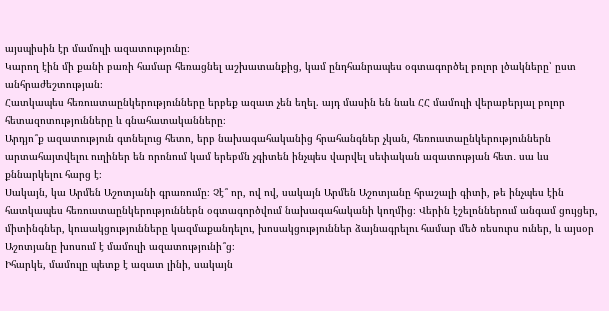այսպիսին էր մամուլի ազատությունը։
Կարող էին մի քանի բառի համար հեռացնել աշխատանքից, կամ ընդհանրապես օգտագործել բոլոր լծակները՝ ըստ անհրաժեշտության։
Հատկապես հեռուստաընկերությունները երբեք ազատ չեն եղել. այդ մասին են նաև ՀՀ մամուլի վերաբերյալ բոլոր հետազոտությունները և գնահատականները։
Արդյո՞ք ազատություն գտնելուց հետո, երբ նախագահականից հրահանգներ չկան, հեռուստաընկերություններն արտահայտվելու ուղիներ են որոնում կամ երեբմն չգիտեն ինչպես վարվել սեփական ազատության հետ․ սա ևս քննարկելու հարց է։
Սակայն, կա Արմեն Աշոտյանի գրառումը։ Չէ՞ որ, ով ով, սակայն Արմեն Աշոտյանը հրաշալի գիտի, թե ինչպես էին հատկապես հեռուստաընկերություններն օգտագործվում նախագահականի կողմից։ Վերին էշելոններում անգամ ցույցեր, միտինգներ, կուսակցությունները կազմաքանդելու, խոսակցություններ ձայնագրելու համար մեծ ռեսուրս ուներ, և այսօր Աշոտյանը խոսում է մամուլի ազատությունի՞ց։
Իհարկե, մամուլը պետք է ազատ լինի, սակայն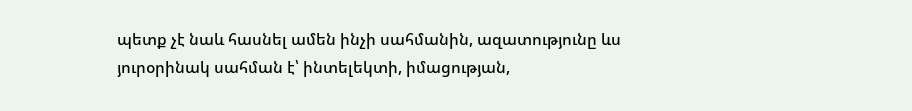պետք չէ նաև հասնել ամեն ինչի սահմանին, ազատությունը ևս յուրօրինակ սահման է՝ ինտելեկտի, իմացության,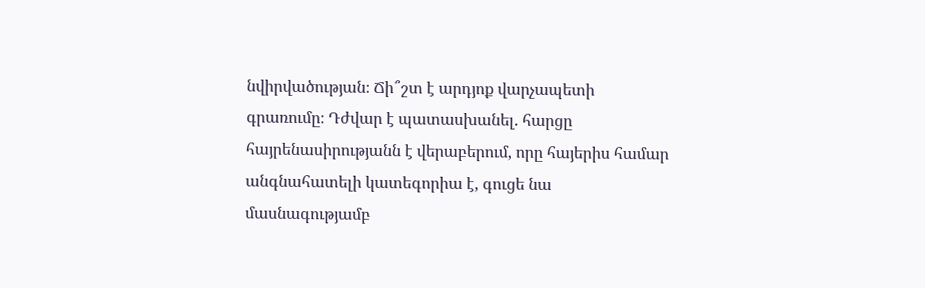նվիրվածության։ Ճի՞շտ է արդյոք վարչապետի գրառումը։ Դժվար է պատասխանել. հարցը հայրենասիրությանն է վերաբերում, որը հայերիս համար անգնահատելի կատեգորիա է, գուցե նա մասնագությամբ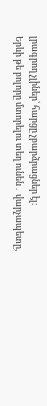լրագրող չլիներ՝ հարցը չբարձրացներ էլ։
Երևի թե բոլորը մտորելու տեղ ունեն․ վարչապետը,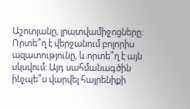Աշոտյանը, լրատվամիջոցները: Որտե՞ղ է վերջանում բոլորիս ազատությունը, և որտե՞ղ է այն սկսվում: Այդ սահմանագծին ինչպե՞ս վարվել հայրենիքի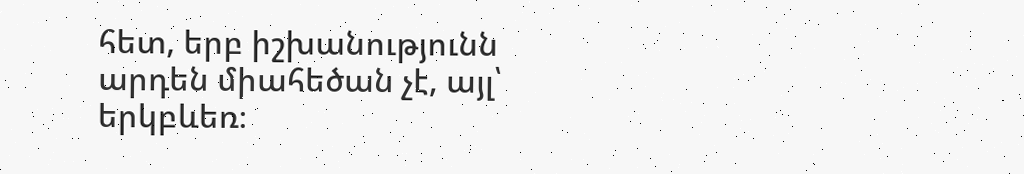հետ, երբ իշխանությունն արդեն միահեծան չէ, այլ՝ երկբևեռ։